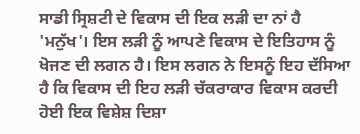ਸਾਡੀ ਸ੍ਰਿਸ਼ਟੀ ਦੇ ਵਿਕਾਸ ਦੀ ਇਕ ਲੜੀ ਦਾ ਨਾਂ ਹੈ 'ਮਨੁੱਖ'। ਇਸ ਲੜੀ ਨੂੰ ਆਪਣੇ ਵਿਕਾਸ ਦੇ ਇਤਿਹਾਸ ਨੂੰ ਖੋਜਣ ਦੀ ਲਗਨ ਹੈ। ਇਸ ਲਗਨ ਨੇ ਇਸਨੂੰ ਇਹ ਦੱਸਿਆ ਹੈ ਕਿ ਵਿਕਾਸ ਦੀ ਇਹ ਲੜੀ ਚੱਕਰਾਕਾਰ ਵਿਕਾਸ ਕਰਦੀ ਹੋਈ ਇਕ ਵਿਸ਼ੇਸ਼ ਦਿਸ਼ਾ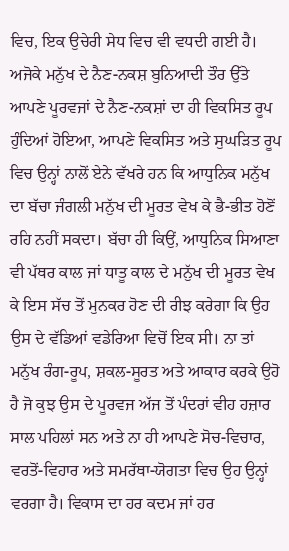ਵਿਚ, ਇਕ ਉਚੇਰੀ ਸੇਧ ਵਿਚ ਵੀ ਵਧਦੀ ਗਈ ਹੈ। ਅਜੋਕੇ ਮਨੁੱਖ ਦੇ ਨੈਣ-ਨਕਸ਼ ਬੁਨਿਆਦੀ ਤੌਰ ਉੱਤੇ ਆਪਣੇ ਪੂਰਵਜਾਂ ਦੇ ਨੈਣ-ਨਕਸ਼ਾਂ ਦਾ ਹੀ ਵਿਕਸਿਤ ਰੂਪ ਹੁੰਦਿਆਂ ਹੋਇਆ, ਆਪਣੇ ਵਿਕਸਿਤ ਅਤੇ ਸੁਘੜਿਤ ਰੂਪ ਵਿਚ ਉਨ੍ਹਾਂ ਨਾਲੋਂ ਏਨੇ ਵੱਖਰੇ ਹਨ ਕਿ ਆਧੁਨਿਕ ਮਨੁੱਖ ਦਾ ਬੱਚਾ ਜੰਗਲੀ ਮਨੁੱਖ ਦੀ ਮੂਰਤ ਵੇਖ ਕੇ ਭੈ-ਭੀਤ ਹੋਣੋਂ ਰਹਿ ਨਹੀਂ ਸਕਦਾ। ਬੱਚਾ ਹੀ ਕਿਉਂ, ਆਧੁਨਿਕ ਸਿਆਣਾ ਵੀ ਪੱਥਰ ਕਾਲ ਜਾਂ ਧਾਤੂ ਕਾਲ ਦੇ ਮਨੁੱਖ ਦੀ ਮੂਰਤ ਵੇਖ ਕੇ ਇਸ ਸੱਚ ਤੋਂ ਮੁਨਕਰ ਹੋਣ ਦੀ ਰੀਝ ਕਰੇਗਾ ਕਿ ਉਹ ਉਸ ਦੇ ਵੱਡਿਆਂ ਵਡੇਰਿਆ ਵਿਚੋਂ ਇਕ ਸੀ। ਨਾ ਤਾਂ ਮਨੁੱਖ ਰੰਗ-ਰੂਪ, ਸ਼ਕਲ-ਸੂਰਤ ਅਤੇ ਆਕਾਰ ਕਰਕੇ ਉਹੋ ਹੈ ਜੋ ਕੁਝ ਉਸ ਦੇ ਪੂਰਵਜ ਅੱਜ ਤੋਂ ਪੰਦਰਾਂ ਵੀਹ ਹਜ਼ਾਰ ਸਾਲ ਪਹਿਲਾਂ ਸਨ ਅਤੇ ਨਾ ਹੀ ਆਪਣੇ ਸੋਚ-ਵਿਚਾਰ, ਵਰਤੋਂ-ਵਿਹਾਰ ਅਤੇ ਸਮਰੱਥਾ-ਯੋਗਤਾ ਵਿਚ ਉਹ ਉਨ੍ਹਾਂ ਵਰਗਾ ਹੈ। ਵਿਕਾਸ ਦਾ ਹਰ ਕਦਮ ਜਾਂ ਹਰ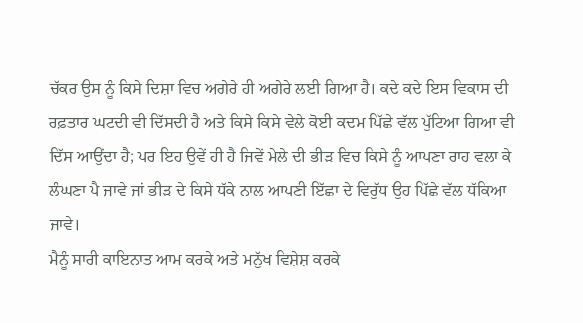ਚੱਕਰ ਉਸ ਨੂੰ ਕਿਸੇ ਦਿਸ਼ਾ ਵਿਚ ਅਗੇਰੇ ਹੀ ਅਗੇਰੇ ਲਈ ਗਿਆ ਹੈ। ਕਦੇ ਕਦੇ ਇਸ ਵਿਕਾਸ ਦੀ ਰਫ਼ਤਾਰ ਘਟਦੀ ਵੀ ਦਿੱਸਦੀ ਹੈ ਅਤੇ ਕਿਸੇ ਕਿਸੇ ਵੇਲੇ ਕੋਈ ਕਦਮ ਪਿੱਛੇ ਵੱਲ ਪੁੱਟਿਆ ਗਿਆ ਵੀ ਦਿੱਸ ਆਉਂਦਾ ਹੈ; ਪਰ ਇਹ ਉਵੇਂ ਹੀ ਹੈ ਜਿਵੇਂ ਮੇਲੇ ਦੀ ਭੀੜ ਵਿਚ ਕਿਸੇ ਨੂੰ ਆਪਣਾ ਰਾਹ ਵਲਾ ਕੇ ਲੰਘਣਾ ਪੈ ਜਾਵੇ ਜਾਂ ਭੀੜ ਦੇ ਕਿਸੇ ਧੱਕੇ ਨਾਲ ਆਪਣੀ ਇੱਛਾ ਦੇ ਵਿਰੁੱਧ ਉਹ ਪਿੱਛੇ ਵੱਲ ਧੱਕਿਆ ਜਾਵੇ।
ਮੈਨੂੰ ਸਾਰੀ ਕਾਇਨਾਤ ਆਮ ਕਰਕੇ ਅਤੇ ਮਨੁੱਖ ਵਿਸ਼ੇਸ਼ ਕਰਕੇ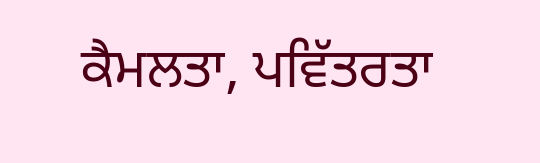ਕੈਮਲਤਾ, ਪਵਿੱਤਰਤਾ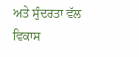ਅਤੇ ਸੁੰਦਰਤਾ ਵੱਲ ਵਿਕਾਸ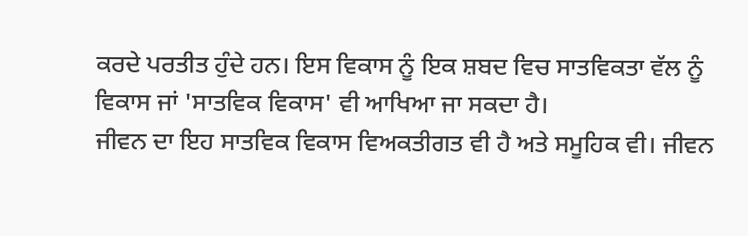ਕਰਦੇ ਪਰਤੀਤ ਹੁੰਦੇ ਹਨ। ਇਸ ਵਿਕਾਸ ਨੂੰ ਇਕ ਸ਼ਬਦ ਵਿਚ ਸਾਤਵਿਕਤਾ ਵੱਲ ਨੂੰ ਵਿਕਾਸ ਜਾਂ 'ਸਾਤਵਿਕ ਵਿਕਾਸ' ਵੀ ਆਖਿਆ ਜਾ ਸਕਦਾ ਹੈ।
ਜੀਵਨ ਦਾ ਇਹ ਸਾਤਵਿਕ ਵਿਕਾਸ ਵਿਅਕਤੀਗਤ ਵੀ ਹੈ ਅਤੇ ਸਮੂਹਿਕ ਵੀ। ਜੀਵਨ